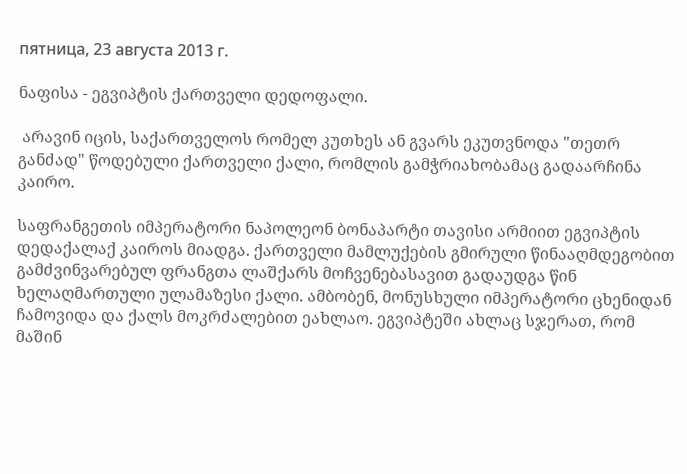пятница, 23 августа 2013 г.

ნაფისა - ეგვიპტის ქართველი დედოფალი.

 არავინ იცის, საქართველოს რომელ კუთხეს ან გვარს ეკუთვნოდა "თეთრ განძად" წოდებული ქართველი ქალი, რომლის გამჭრიახობამაც გადაარჩინა კაირო.

საფრანგეთის იმპერატორი ნაპოლეონ ბონაპარტი თავისი არმიით ეგვიპტის დედაქალაქ კაიროს მიადგა. ქართველი მამლუქების გმირული წინააღმდეგობით გამძვინვარებულ ფრანგთა ლაშქარს მოჩვენებასავით გადაუდგა წინ ხელაღმართული ულამაზესი ქალი. ამბობენ, მონუსხული იმპერატორი ცხენიდან ჩამოვიდა და ქალს მოკრძალებით ეახლაო. ეგვიპტეში ახლაც სჯერათ, რომ მაშინ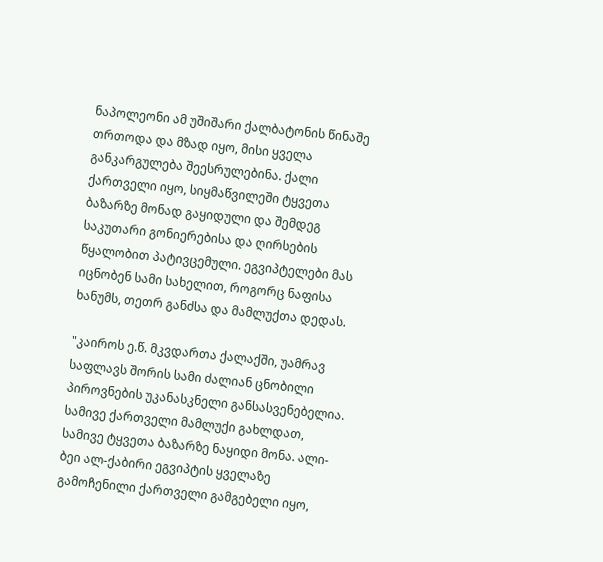ნაპოლეონი ამ უშიშარი ქალბატონის წინაშე თრთოდა და მზად იყო, მისი ყველა განკარგულება შეესრულებინა. ქალი ქართველი იყო, სიყმაწვილეში ტყვეთა ბაზარზე მონად გაყიდული და შემდეგ საკუთარი გონიერებისა და ღირსების წყალობით პატივცემული. ეგვიპტელები მას იცნობენ სამი სახელით, როგორც ნაფისა ხანუმს, თეთრ განძსა და მამლუქთა დედას.

"კაიროს ე.წ. მკვდართა ქალაქში, უამრავ საფლავს შორის სამი ძალიან ცნობილი პიროვნების უკანასკნელი განსასვენებელია. სამივე ქართველი მამლუქი გახლდათ, სამივე ტყვეთა ბაზარზე ნაყიდი მონა. ალი-ბეი ალ-ქაბირი ეგვიპტის ყველაზე გამოჩენილი ქართველი გამგებელი იყო,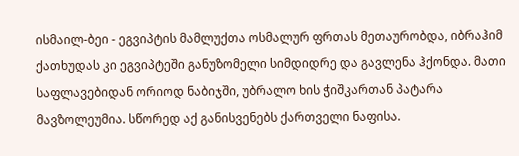ისმაილ-ბეი - ეგვიპტის მამლუქთა ოსმალურ ფრთას მეთაურობდა, იბრაჰიმ ქათხუდას კი ეგვიპტეში განუზომელი სიმდიდრე და გავლენა ჰქონდა. მათი საფლავებიდან ორიოდ ნაბიჯში, უბრალო ხის ჭიშკართან პატარა მავზოლეუმია. სწორედ აქ განისვენებს ქართველი ნაფისა.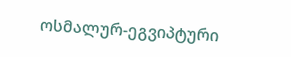ოსმალურ-ეგვიპტური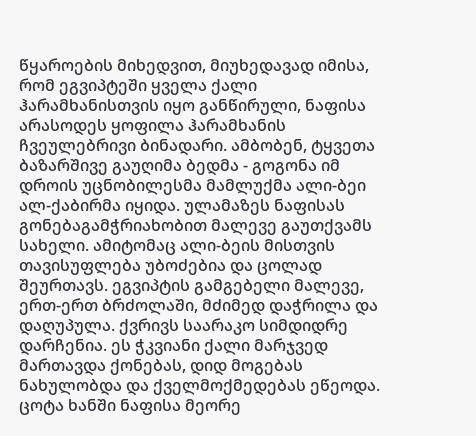წყაროების მიხედვით, მიუხედავად იმისა, რომ ეგვიპტეში ყველა ქალი ჰარამხანისთვის იყო განწირული, ნაფისა არასოდეს ყოფილა ჰარამხანის ჩვეულებრივი ბინადარი. ამბობენ, ტყვეთა ბაზარშივე გაუღიმა ბედმა - გოგონა იმ დროის უცნობილესმა მამლუქმა ალი-ბეი ალ-ქაბირმა იყიდა. ულამაზეს ნაფისას გონებაგამჭრიახობით მალევე გაუთქვამს სახელი. ამიტომაც ალი-ბეის მისთვის თავისუფლება უბოძებია და ცოლად შეურთავს. ეგვიპტის გამგებელი მალევე, ერთ-ერთ ბრძოლაში, მძიმედ დაჭრილა და დაღუპულა. ქვრივს საარაკო სიმდიდრე დარჩენია. ეს ჭკვიანი ქალი მარჯვედ მართავდა ქონებას, დიდ მოგებას ნახულობდა და ქველმოქმედებას ეწეოდა. ცოტა ხანში ნაფისა მეორე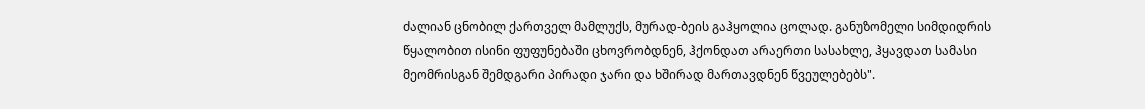ძალიან ცნობილ ქართველ მამლუქს, მურად-ბეის გაჰყოლია ცოლად. განუზომელი სიმდიდრის წყალობით ისინი ფუფუნებაში ცხოვრობდნენ, ჰქონდათ არაერთი სასახლე, ჰყავდათ სამასი მეომრისგან შემდგარი პირადი ჯარი და ხშირად მართავდნენ წვეულებებს".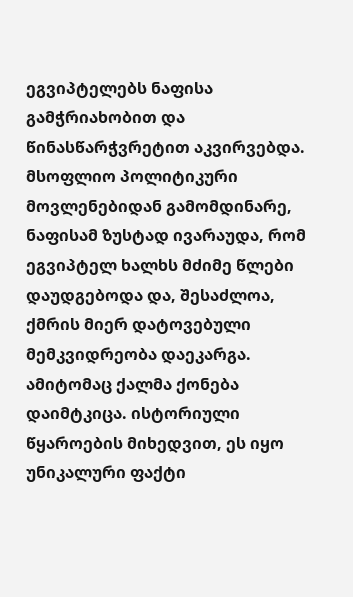ეგვიპტელებს ნაფისა გამჭრიახობით და წინასწარჭვრეტით აკვირვებდა. მსოფლიო პოლიტიკური მოვლენებიდან გამომდინარე, ნაფისამ ზუსტად ივარაუდა, რომ ეგვიპტელ ხალხს მძიმე წლები დაუდგებოდა და, შესაძლოა, ქმრის მიერ დატოვებული მემკვიდრეობა დაეკარგა. ამიტომაც ქალმა ქონება დაიმტკიცა. ისტორიული წყაროების მიხედვით, ეს იყო უნიკალური ფაქტი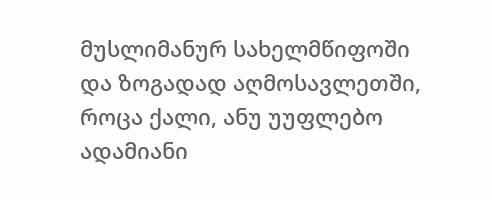მუსლიმანურ სახელმწიფოში და ზოგადად აღმოსავლეთში, როცა ქალი, ანუ უუფლებო ადამიანი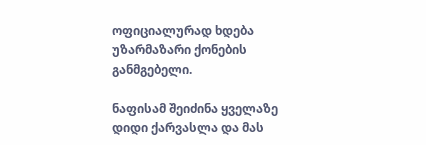ოფიციალურად ხდება უზარმაზარი ქონების განმგებელი.

ნაფისამ შეიძინა ყველაზე დიდი ქარვასლა და მას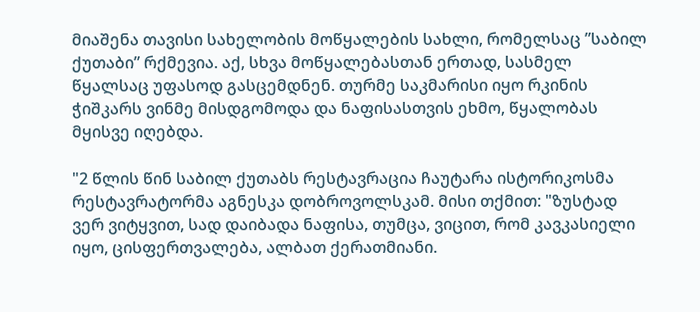მიაშენა თავისი სახელობის მოწყალების სახლი, რომელსაც ”საბილ ქუთაბი” რქმევია. აქ, სხვა მოწყალებასთან ერთად, სასმელ წყალსაც უფასოდ გასცემდნენ. თურმე საკმარისი იყო რკინის ჭიშკარს ვინმე მისდგომოდა და ნაფისასთვის ეხმო, წყალობას მყისვე იღებდა.

"2 წლის წინ საბილ ქუთაბს რესტავრაცია ჩაუტარა ისტორიკოსმა რესტავრატორმა აგნესკა დობროვოლსკამ. მისი თქმით: "ზუსტად ვერ ვიტყვით, სად დაიბადა ნაფისა, თუმცა, ვიცით, რომ კავკასიელი იყო, ცისფერთვალება, ალბათ ქერათმიანი.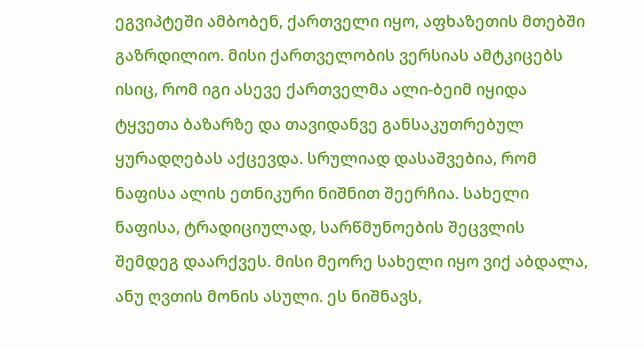ეგვიპტეში ამბობენ, ქართველი იყო, აფხაზეთის მთებში გაზრდილიო. მისი ქართველობის ვერსიას ამტკიცებს ისიც, რომ იგი ასევე ქართველმა ალი-ბეიმ იყიდა ტყვეთა ბაზარზე და თავიდანვე განსაკუთრებულ ყურადღებას აქცევდა. სრულიად დასაშვებია, რომ ნაფისა ალის ეთნიკური ნიშნით შეერჩია. სახელი ნაფისა, ტრადიციულად, სარწმუნოების შეცვლის შემდეგ დაარქვეს. მისი მეორე სახელი იყო ვიქ აბდალა, ანუ ღვთის მონის ასული. ეს ნიშნავს,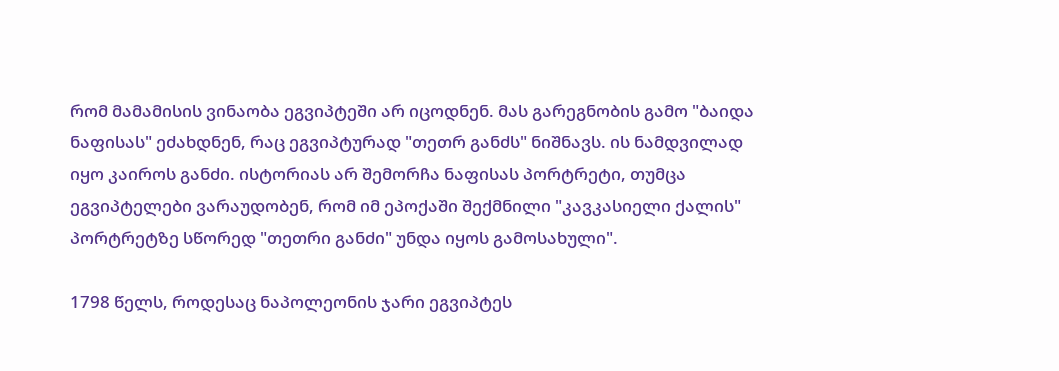რომ მამამისის ვინაობა ეგვიპტეში არ იცოდნენ. მას გარეგნობის გამო "ბაიდა ნაფისას" ეძახდნენ, რაც ეგვიპტურად "თეთრ განძს" ნიშნავს. ის ნამდვილად იყო კაიროს განძი. ისტორიას არ შემორჩა ნაფისას პორტრეტი, თუმცა ეგვიპტელები ვარაუდობენ, რომ იმ ეპოქაში შექმნილი "კავკასიელი ქალის" პორტრეტზე სწორედ "თეთრი განძი" უნდა იყოს გამოსახული".

1798 წელს, როდესაც ნაპოლეონის ჯარი ეგვიპტეს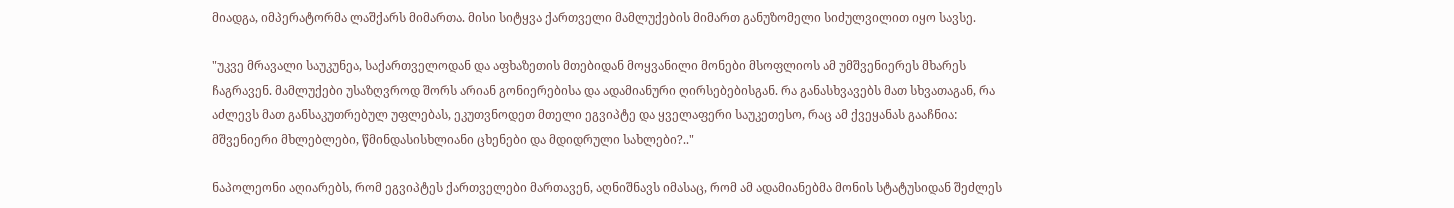მიადგა, იმპერატორმა ლაშქარს მიმართა. მისი სიტყვა ქართველი მამლუქების მიმართ განუზომელი სიძულვილით იყო სავსე.

"უკვე მრავალი საუკუნეა, საქართველოდან და აფხაზეთის მთებიდან მოყვანილი მონები მსოფლიოს ამ უმშვენიერეს მხარეს ჩაგრავენ. მამლუქები უსაზღვროდ შორს არიან გონიერებისა და ადამიანური ღირსებებისგან. რა განასხვავებს მათ სხვათაგან, რა აძლევს მათ განსაკუთრებულ უფლებას, ეკუთვნოდეთ მთელი ეგვიპტე და ყველაფერი საუკეთესო, რაც ამ ქვეყანას გააჩნია: მშვენიერი მხლებლები, წმინდასისხლიანი ცხენები და მდიდრული სახლები?.."

ნაპოლეონი აღიარებს, რომ ეგვიპტეს ქართველები მართავენ, აღნიშნავს იმასაც, რომ ამ ადამიანებმა მონის სტატუსიდან შეძლეს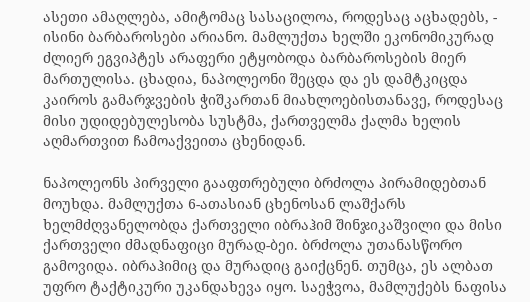ასეთი ამაღლება, ამიტომაც სასაცილოა, როდესაც აცხადებს, - ისინი ბარბაროსები არიანო. მამლუქთა ხელში ეკონომიკურად ძლიერ ეგვიპტეს არაფერი ეტყობოდა ბარბაროსების მიერ მართულისა. ცხადია, ნაპოლეონი შეცდა და ეს დამტკიცდა კაიროს გამარჯვების ჭიშკართან მიახლოებისთანავე, როდესაც მისი უდიდებულესობა სუსტმა, ქართველმა ქალმა ხელის აღმართვით ჩამოაქვეითა ცხენიდან.

ნაპოლეონს პირველი გააფთრებული ბრძოლა პირამიდებთან მოუხდა. მამლუქთა 6-ათასიან ცხენოსან ლაშქარს ხელმძღვანელობდა ქართველი იბრაჰიმ შინჯიკაშვილი და მისი ქართველი ძმადნაფიცი მურად-ბეი. ბრძოლა უთანასწორო გამოვიდა. იბრაჰიმიც და მურადიც გაიქცნენ. თუმცა, ეს ალბათ უფრო ტაქტიკური უკანდახევა იყო. საეჭვოა, მამლუქებს ნაფისა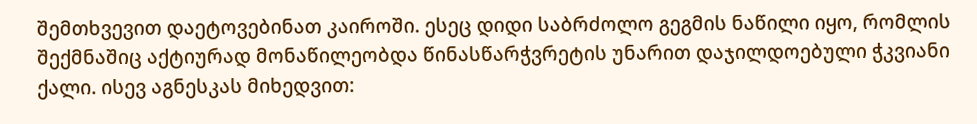შემთხვევით დაეტოვებინათ კაიროში. ესეც დიდი საბრძოლო გეგმის ნაწილი იყო, რომლის შექმნაშიც აქტიურად მონაწილეობდა წინასწარჭვრეტის უნარით დაჯილდოებული ჭკვიანი ქალი. ისევ აგნესკას მიხედვით: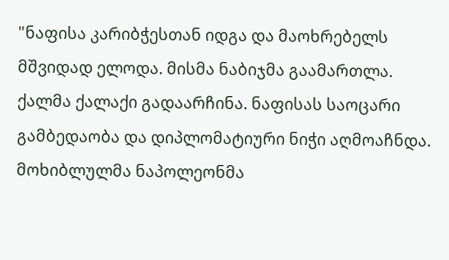"ნაფისა კარიბჭესთან იდგა და მაოხრებელს მშვიდად ელოდა. მისმა ნაბიჯმა გაამართლა. ქალმა ქალაქი გადაარჩინა. ნაფისას საოცარი გამბედაობა და დიპლომატიური ნიჭი აღმოაჩნდა. მოხიბლულმა ნაპოლეონმა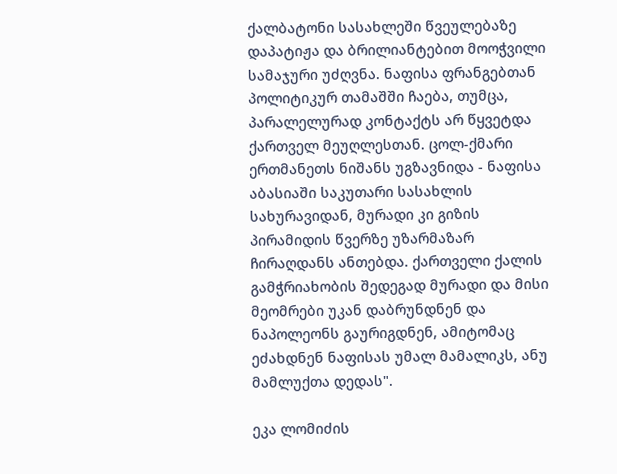ქალბატონი სასახლეში წვეულებაზე დაპატიჟა და ბრილიანტებით მოოჭვილი სამაჯური უძღვნა. ნაფისა ფრანგებთან პოლიტიკურ თამაშში ჩაება, თუმცა, პარალელურად კონტაქტს არ წყვეტდა ქართველ მეუღლესთან. ცოლ-ქმარი ერთმანეთს ნიშანს უგზავნიდა - ნაფისა აბასიაში საკუთარი სასახლის სახურავიდან, მურადი კი გიზის პირამიდის წვერზე უზარმაზარ ჩირაღდანს ანთებდა. ქართველი ქალის გამჭრიახობის შედეგად მურადი და მისი მეომრები უკან დაბრუნდნენ და ნაპოლეონს გაურიგდნენ, ამიტომაც ეძახდნენ ნაფისას უმალ მამალიკს, ანუ მამლუქთა დედას".

ეკა ლომიძის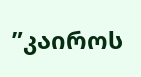”კაიროს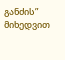განძის” მიხედვით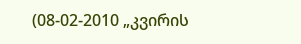(08-02-2010 „კვირის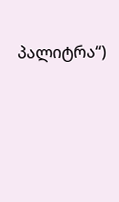პალიტრა“)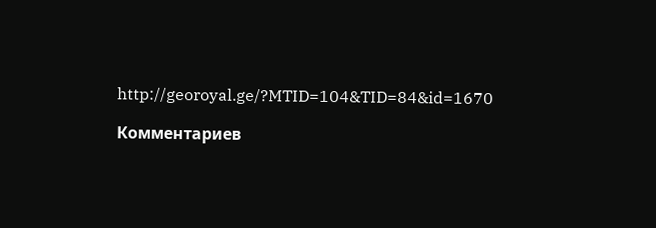http://georoyal.ge/?MTID=104&TID=84&id=1670

Комментариев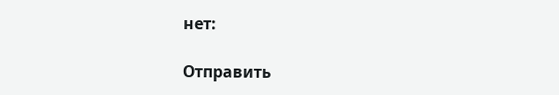нет:

Отправить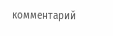комментарий